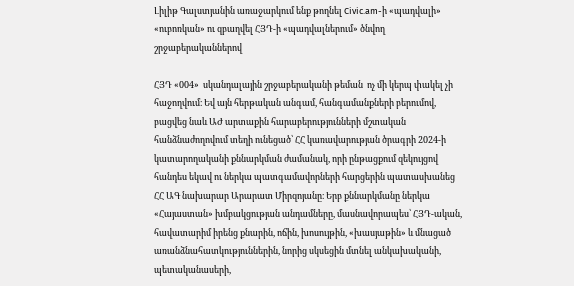Լիլիթ Գալստյանին առաջարկում ենք թողնել Сivic.am-ի «պադվալի» «ուբոռկան» ու զբաղվել ՀՅԴ-ի «պադվալներում» ծնվող շրջաբերականներով

ՀՅԴ «004»  սկանդալային շրջաբերականի թեման  ոչ մի կերպ փակել չի հաջողվում։ Եվ այն հերթական անգամ, հանգամանքների բերումով, բացվեց նաև ԱԺ արտաքին հարաբերությունների մշտական հանձնաժողովում տեղի ունեցած՝ ՀՀ կառավարության ծրագրի 2024-ի կատարողականի քննարկման ժամանակ, որի ընթացքում զեկույցով հանդես եկավ ու ներկա պատգամավորների հարցերին պատասխանեց ՀՀ ԱԳ նախարար Արարատ Միրզոյանը։ Երբ քննարկմանը ներկա «Հայաստան» խմբակցության անդամները, մասնավորապես՝ ՀՅԴ-ական, հավատարիմ իրենց քնարին, ոճին, խոսույթին, «խասյաթին» և մնացած առանձնահատկություններին, նորից սկսեցին մտնել անկախականի, պետականասերի,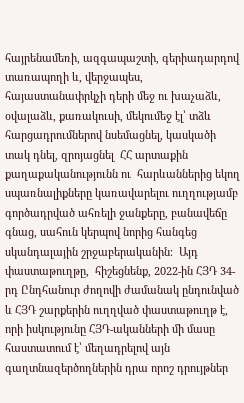հայրենամեռի, ազգապաշտի, գերիադարդով տառապողի և, վերջապես,  հայաստանափրկչի դերի մեջ ու խաչաձև, օվալաձև, քառակուսի, մեկումեջ էլ՝ տձև հարցադրումներով նսեմացնել, կասկածի տակ դնել, զրոյացնել  ՀՀ արտաքին քաղաքականությունն ու  հարևաններից եկող սպառնալիքները կառավարելու ուղղությամբ գործադրված ահռելի ջանքերը, բանավեճը գնաց, սահուն կերպով նորից հանգեց սկանդալային շրջաբերականին։  Այդ փաստաթուղթը,  հիշեցնենք, 2022-ին ՀՅԴ 34-րդ Ընդհանուր ժողովի ժամանակ ընդունված և ՀՅԴ շարքերին ուղղված փաստաթուղթ է, որի իսկությունը ՀՅԴ-ականների մի մասը հաստատում է՝ մեղադրելով այն գաղտնազերծողներին դրա որոշ դրույթներ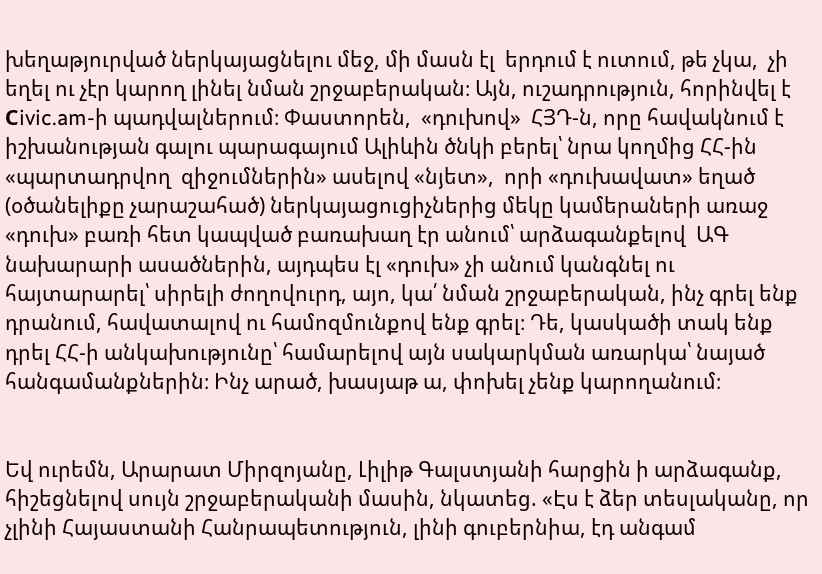խեղաթյուրված ներկայացնելու մեջ, մի մասն էլ  երդում է ուտում, թե չկա,  չի եղել ու չէր կարող լինել նման շրջաբերական։ Այն, ուշադրություն, հորինվել է  Сivic.am-ի պադվալներում։ Փաստորեն,  «դուխով»  ՀՅԴ-ն, որը հավակնում է իշխանության գալու պարագայում Ալիևին ծնկի բերել՝ նրա կողմից ՀՀ-ին «պարտադրվող  զիջումներին» ասելով «նյետ»,  որի «դուխավատ» եղած (օծանելիքը չարաշահած) ներկայացուցիչներից մեկը կամերաների առաջ  «դուխ» բառի հետ կապված բառախաղ էր անում՝ արձագանքելով  ԱԳ նախարարի ասածներին, այդպես էլ «դուխ» չի անում կանգնել ու հայտարարել՝ սիրելի ժողովուրդ, այո, կա՛ նման շրջաբերական, ինչ գրել ենք դրանում, հավատալով ու համոզմունքով ենք գրել։ Դե, կասկածի տակ ենք դրել ՀՀ-ի անկախությունը՝ համարելով այն սակարկման առարկա՝ նայած հանգամանքներին։ Ինչ արած, խասյաթ ա, փոխել չենք կարողանում։


Եվ ուրեմն, Արարատ Միրզոյանը, Լիլիթ Գալստյանի հարցին ի արձագանք,   հիշեցնելով սույն շրջաբերականի մասին, նկատեց. «Էս է ձեր տեսլականը, որ չլինի Հայաստանի Հանրապետություն, լինի գուբերնիա, էդ անգամ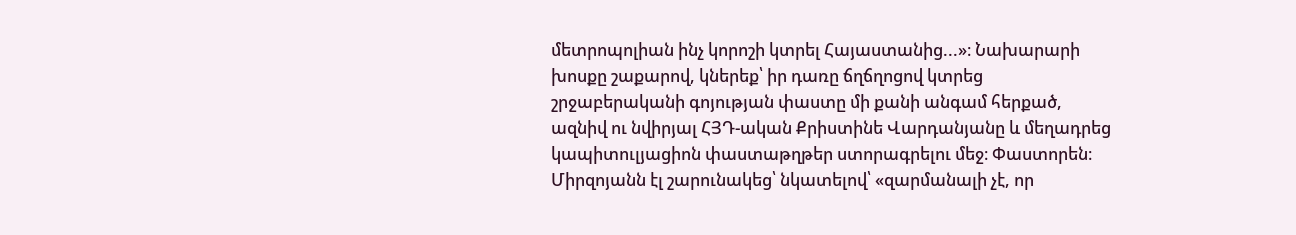մետրոպոլիան ինչ կորոշի կտրել Հայաստանից...»։ Նախարարի խոսքը շաքարով, կներեք՝ իր դառը ճղճղոցով կտրեց շրջաբերականի գոյության փաստը մի քանի անգամ հերքած, ազնիվ ու նվիրյալ ՀՅԴ-ական Քրիստինե Վարդանյանը և մեղադրեց կապիտուլյացիոն փաստաթղթեր ստորագրելու մեջ։ Փաստորեն։ Միրզոյանն էլ շարունակեց՝ նկատելով՝ «զարմանալի չէ, որ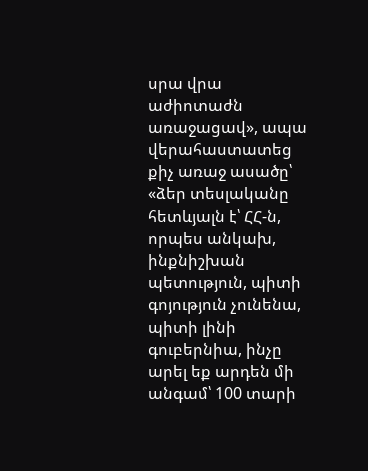սրա վրա աժիոտաժն առաջացավ», ապա վերահաստատեց քիչ առաջ ասածը՝ «ձեր տեսլականը հետևյալն է՝ ՀՀ-ն, որպես անկախ, ինքնիշխան պետություն, պիտի գոյություն չունենա,  պիտի լինի գուբերնիա, ինչը արել եք արդեն մի անգամ՝ 100 տարի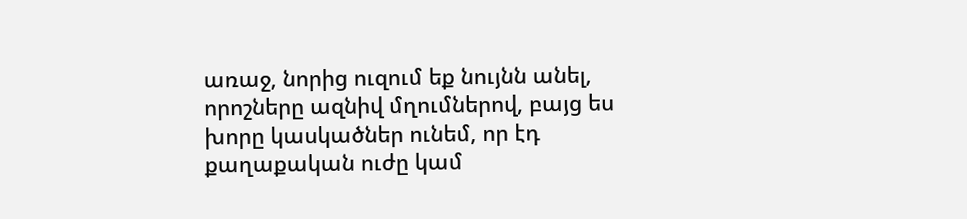առաջ, նորից ուզում եք նույնն անել, որոշները ազնիվ մղումներով, բայց ես խորը կասկածներ ունեմ, որ էդ քաղաքական ուժը կամ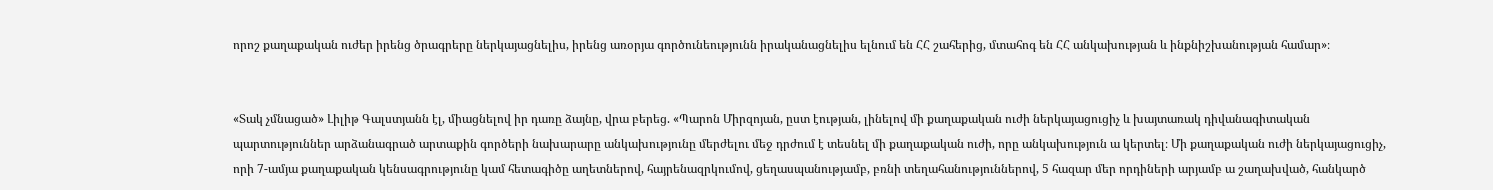որոշ քաղաքական ուժեր իրենց ծրագրերը ներկայացնելիս, իրենց առօրյա գործունեությունն իրականացնելիս ելնում են ՀՀ շահերից, մտահոգ են ՀՀ անկախության և ինքնիշխանության համար»։


«Տակ չմնացած» Լիլիթ Գալստյանն էլ, միացնելով իր դառը ձայնը, վրա բերեց. «Պարոն Միրզոյան, ըստ էության, լինելով մի քաղաքական ուժի ներկայացուցիչ և խայտառակ դիվանագիտական պարտություններ արձանագրած արտաքին գործերի նախարարը անկախությունը մերժելու մեջ դրժում է տեսնել մի քաղաքական ուժի, որը անկախություն ա կերտել։ Մի քաղաքական ուժի ներկայացուցիչ, որի 7-ամյա քաղաքական կենսագրությունը կամ հետագիծը աղետներով, հայրենազրկումով, ցեղասպանությամբ, բռնի տեղահանություններով, 5 հազար մեր որդիների արյամբ ա շաղախված, հանկարծ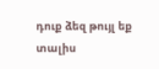դուք ձեզ թույլ եք տալիս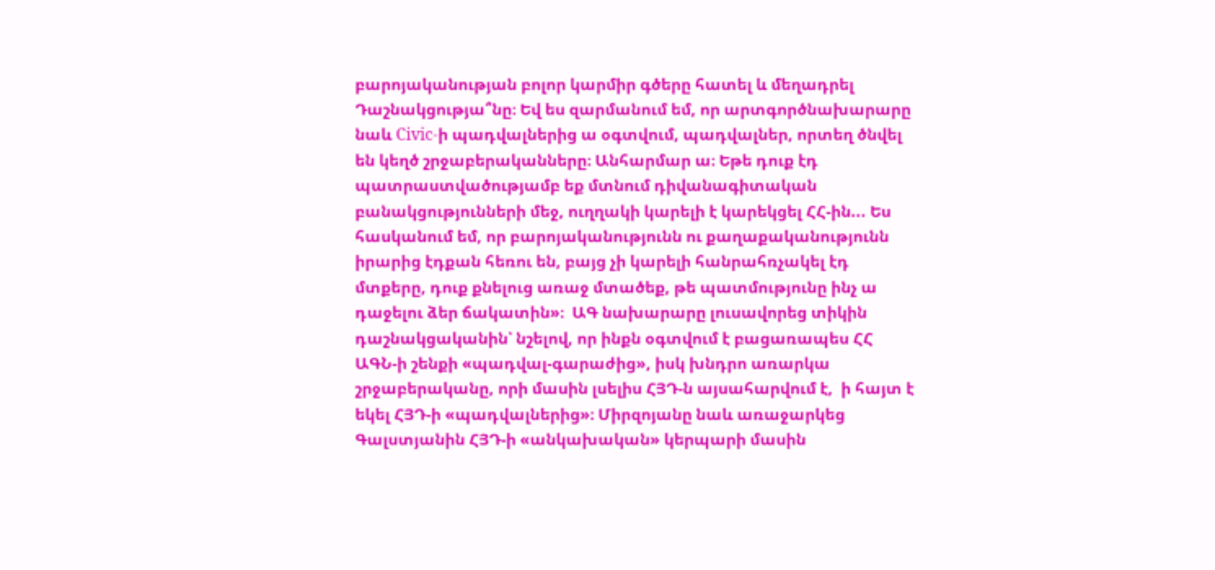բարոյականության բոլոր կարմիր գծերը հատել և մեղադրել Դաշնակցությա՞նը։ Եվ ես զարմանում եմ, որ արտգործնախարարը նաև Сivic-ի պադվալներից ա օգտվում, պադվալներ, որտեղ ծնվել են կեղծ շրջաբերականները։ Անհարմար ա։ Եթե դուք էդ պատրաստվածությամբ եք մտնում դիվանագիտական բանակցությունների մեջ, ուղղակի կարելի է կարեկցել ՀՀ-ին... Ես հասկանում եմ, որ բարոյականությունն ու քաղաքականությունն իրարից էդքան հեռու են, բայց չի կարելի հանրահռչակել էդ մտքերը, դուք քնելուց առաջ մտածեք, թե պատմությունը ինչ ա դաջելու ձեր ճակատին»։  ԱԳ նախարարը լուսավորեց տիկին դաշնակցականին՝ նշելով, որ ինքն օգտվում է բացառապես ՀՀ ԱԳՆ-ի շենքի «պադվալ-գարաժից», իսկ խնդրո առարկա շրջաբերականը, որի մասին լսելիս ՀՅԴ-ն այսահարվում է,  ի հայտ է եկել ՀՅԴ-ի «պադվալներից»։ Միրզոյանը նաև առաջարկեց Գալստյանին ՀՅԴ-ի «անկախական» կերպարի մասին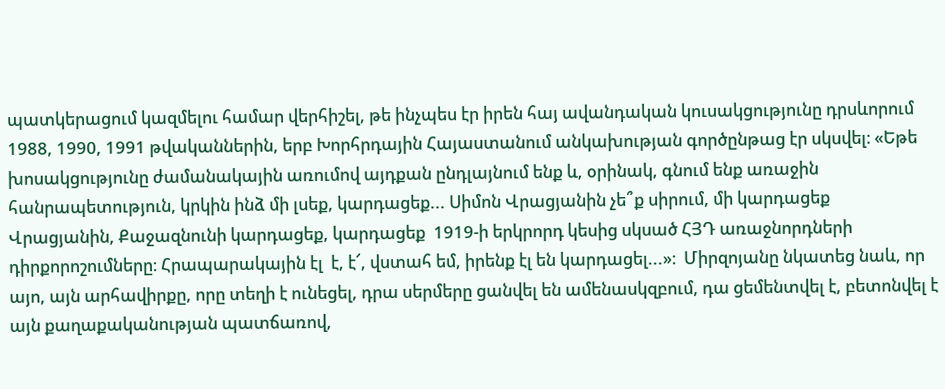պատկերացում կազմելու համար վերհիշել, թե ինչպես էր իրեն հայ ավանդական կուսակցությունը դրսևորում 1988, 1990, 1991 թվականներին, երբ Խորհրդային Հայաստանում անկախության գործընթաց էր սկսվել։ «Եթե խոսակցությունը ժամանակային առումով այդքան ընդլայնում ենք և, օրինակ, գնում ենք առաջին հանրապետություն, կրկին ինձ մի լսեք, կարդացեք... Սիմոն Վրացյանին չե՞ք սիրում, մի կարդացեք Վրացյանին, Քաջազնունի կարդացեք, կարդացեք  1919-ի երկրորդ կեսից սկսած ՀՅԴ առաջնորդների դիրքորոշումները։ Հրապարակային էլ  է, է՜, վստահ եմ, իրենք էլ են կարդացել...»։  Միրզոյանը նկատեց նաև, որ այո, այն արհավիրքը, որը տեղի է ունեցել, դրա սերմերը ցանվել են ամենասկզբում, դա ցեմենտվել է, բետոնվել է այն քաղաքականության պատճառով,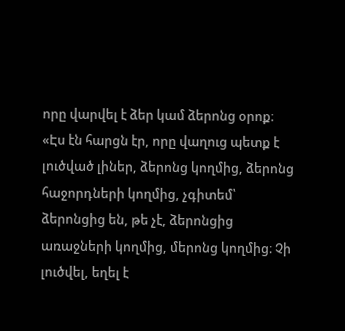որը վարվել է ձեր կամ ձերոնց օրոք։ «Էս էն հարցն էր, որը վաղուց պետք է լուծված լիներ, ձերոնց կողմից, ձերոնց հաջորդների կողմից, չգիտեմ՝ ձերոնցից են, թե չէ, ձերոնցից առաջների կողմից, մերոնց կողմից։ Չի լուծվել, եղել է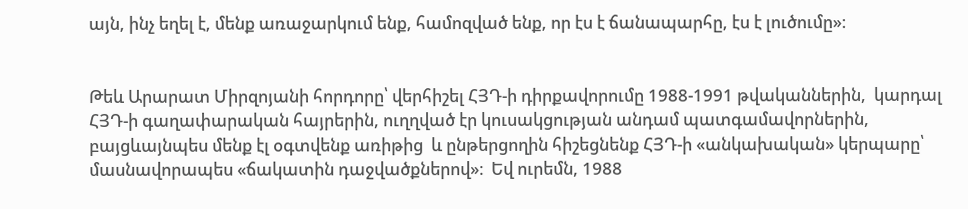այն, ինչ եղել է, մենք առաջարկում ենք, համոզված ենք, որ էս է ճանապարհը, էս է լուծումը»։


Թեև Արարատ Միրզոյանի հորդորը՝ վերհիշել ՀՅԴ-ի դիրքավորումը 1988-1991 թվականներին,  կարդալ ՀՅԴ-ի գաղափարական հայրերին, ուղղված էր կուսակցության անդամ պատգամավորներին, բայցևայնպես մենք էլ օգտվենք առիթից  և ընթերցողին հիշեցնենք ՀՅԴ-ի «անկախական» կերպարը՝ մասնավորապես «ճակատին դաջվածքներով»։  Եվ ուրեմն, 1988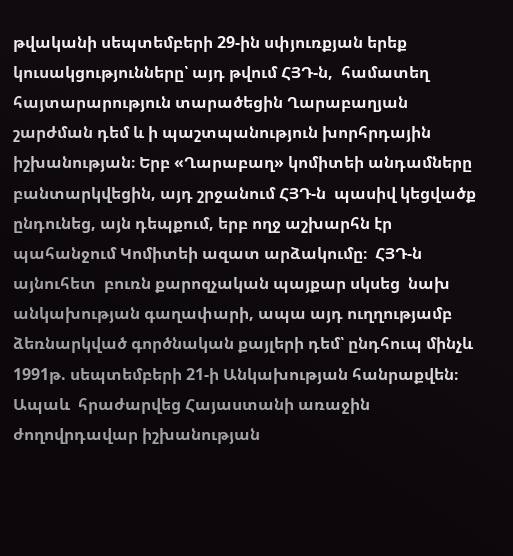թվականի սեպտեմբերի 29-ին սփյուռքյան երեք կուսակցությունները՝ այդ թվում ՀՅԴ-ն,  համատեղ հայտարարություն տարածեցին Ղարաբաղյան շարժման դեմ և ի պաշտպանություն խորհրդային իշխանության։ Երբ «Ղարաբաղ» կոմիտեի անդամները բանտարկվեցին, այդ շրջանում ՀՅԴ-ն  պասիվ կեցվածք ընդունեց, այն դեպքում, երբ ողջ աշխարհն էր պահանջում Կոմիտեի ազատ արձակումը։  ՀՅԴ-ն այնուհետ  բուռն քարոզչական պայքար սկսեց  նախ անկախության գաղափարի, ապա այդ ուղղությամբ ձեռնարկված գործնական քայլերի դեմ՝ ընդհուպ մինչև 1991թ. սեպտեմբերի 21-ի Անկախության հանրաքվեն։ Ապաև  հրաժարվեց Հայաստանի առաջին ժողովրդավար իշխանության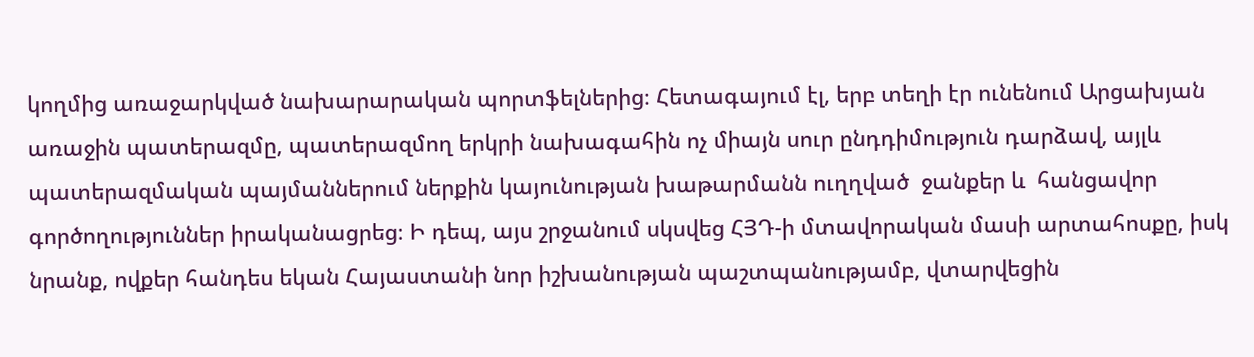կողմից առաջարկված նախարարական պորտֆելներից։ Հետագայում էլ, երբ տեղի էր ունենում Արցախյան առաջին պատերազմը, պատերազմող երկրի նախագահին ոչ միայն սուր ընդդիմություն դարձավ, այլև պատերազմական պայմաններում ներքին կայունության խաթարմանն ուղղված  ջանքեր և  հանցավոր գործողություններ իրականացրեց։ Ի դեպ, այս շրջանում սկսվեց ՀՅԴ-ի մտավորական մասի արտահոսքը, իսկ նրանք, ովքեր հանդես եկան Հայաստանի նոր իշխանության պաշտպանությամբ, վտարվեցին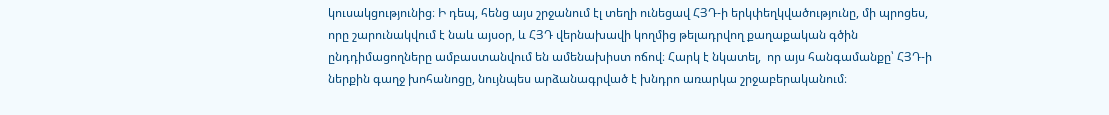կուսակցությունից։ Ի դեպ, հենց այս շրջանում էլ տեղի ունեցավ ՀՅԴ-ի երկփեղկվածությունը, մի պրոցես, որը շարունակվում է նաև այսօր, և ՀՅԴ վերնախավի կողմից թելադրվող քաղաքական գծին ընդդիմացողները ամբաստանվում են ամենախիստ ոճով։ Հարկ է նկատել,  որ այս հանգամանքը՝ ՀՅԴ-ի ներքին գաղջ խոհանոցը, նույնպես արձանագրված է խնդրո առարկա շրջաբերականում։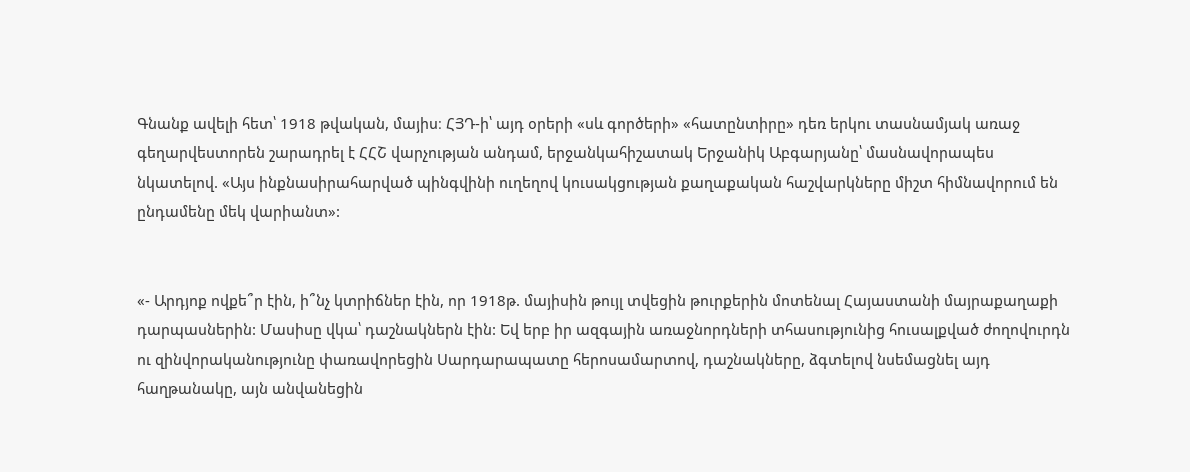Գնանք ավելի հետ՝ 1918 թվական, մայիս։ ՀՅԴ-ի՝ այդ օրերի «սև գործերի» «հատընտիրը» դեռ երկու տասնամյակ առաջ գեղարվեստորեն շարադրել է ՀՀՇ վարչության անդամ, երջանկահիշատակ Երջանիկ Աբգարյանը՝ մասնավորապես նկատելով. «Այս ինքնասիրահարված պինգվինի ուղեղով կուսակցության քաղաքական հաշվարկները միշտ հիմնավորում են ընդամենը մեկ վարիանտ»:


«- Արդյոք ովքե՞ր էին, ի՞նչ կտրիճներ էին, որ 1918թ. մայիսին թույլ տվեցին թուրքերին մոտենալ Հայաստանի մայրաքաղաքի դարպասներին: Մասիսը վկա՝ դաշնակներն էին: Եվ երբ իր ազգային առաջնորդների տհասությունից հուսալքված ժողովուրդն ու զինվորականությունը փառավորեցին Սարդարապատը հերոսամարտով, դաշնակները, ձգտելով նսեմացնել այդ հաղթանակը, այն անվանեցին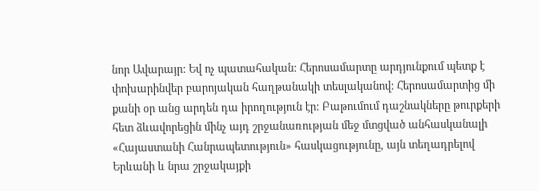նոր Ավարայր: Եվ ոչ պատահական: Հերոսամարտը արդյունքում պետք է փոխարինվեր բարոյական հաղթանակի տեսլականով: Հերոսամարտից մի քանի օր անց արդեն դա իրողություն էր: Բաթումում դաշնակները թուրքերի հետ ձևավորեցին մինչ այդ շրջանառության մեջ մտցված անհասկանալի «Հայաստանի Հանրապետություն» հասկացությունը, այն տեղադրելով Երևանի և նրա շրջակայքի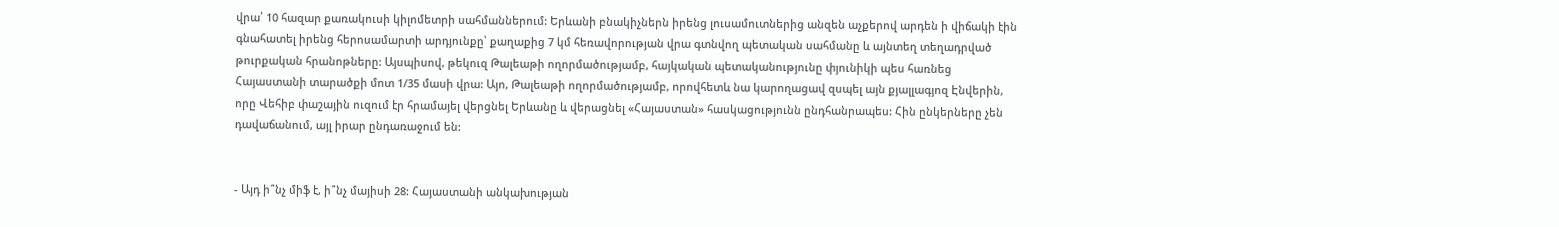վրա՝ 10 հազար քառակուսի կիլոմետրի սահմաններում: Երևանի բնակիչներն իրենց լուսամուտներից անզեն աչքերով արդեն ի վիճակի էին գնահատել իրենց հերոսամարտի արդյունքը՝ քաղաքից 7 կմ հեռավորության վրա գտնվող պետական սահմանը և այնտեղ տեղադրված թուրքական հրանոթները: Այսպիսով, թեկուզ Թալեաթի ողորմածությամբ, հայկական պետականությունը փյունիկի պես հառնեց Հայաստանի տարածքի մոտ 1/35 մասի վրա: Այո, Թալեաթի ողորմածությամբ, որովհետև նա կարողացավ զսպել այն քյալլագյոզ Էնվերին, որը Վեհիբ փաշային ուզում էր հրամայել վերցնել Երևանը և վերացնել «Հայաստան» հասկացությունն ընդհանրապես: Հին ընկերները չեն դավաճանում, այլ իրար ընդառաջում են:


- Այդ ի՞նչ միֆ է, ի՞նչ մայիսի 28: Հայաստանի անկախության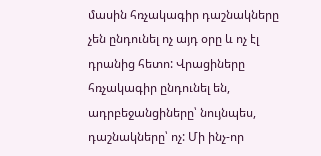մասին հռչակագիր դաշնակները չեն ընդունել ոչ այդ օրը և ոչ էլ դրանից հետո: Վրացիները հռչակագիր ընդունել են, ադրբեջանցիները՝ նույնպես, դաշնակները՝ ոչ: Մի ինչ-որ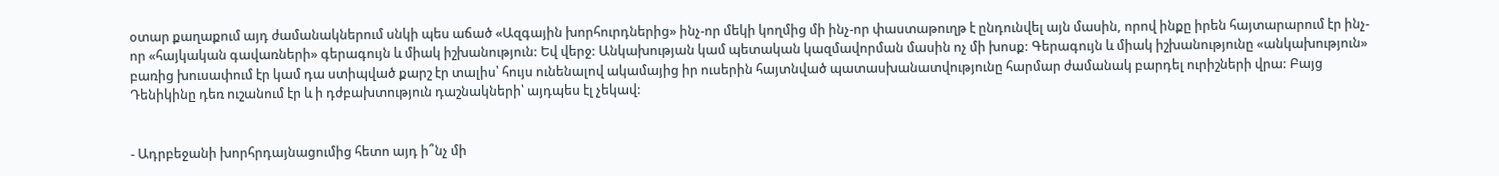օտար քաղաքում այդ ժամանակներում սնկի պես աճած «Ազգային խորհուրդներից» ինչ-որ մեկի կողմից մի ինչ-որ փաստաթուղթ է ընդունվել այն մասին, որով ինքը իրեն հայտարարում էր ինչ-որ «հայկական գավառների» գերագույն և միակ իշխանություն: Եվ վերջ: Անկախության կամ պետական կազմավորման մասին ոչ մի խոսք: Գերագույն և միակ իշխանությունը «անկախություն» բառից խուսափում էր կամ դա ստիպված քարշ էր տալիս՝ հույս ունենալով ակամայից իր ուսերին հայտնված պատասխանատվությունը հարմար ժամանակ բարդել ուրիշների վրա: Բայց Դենիկինը դեռ ուշանում էր և ի դժբախտություն դաշնակների՝ այդպես էլ չեկավ:


- Ադրբեջանի խորհրդայնացումից հետո այդ ի՞նչ մի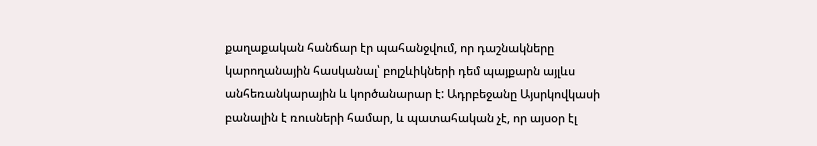քաղաքական հանճար էր պահանջվում, որ դաշնակները կարողանային հասկանալ՝ բոլշևիկների դեմ պայքարն այլևս անհեռանկարային և կործանարար է: Ադրբեջանը Այսրկովկասի բանալին է ռուսների համար, և պատահական չէ, որ այսօր էլ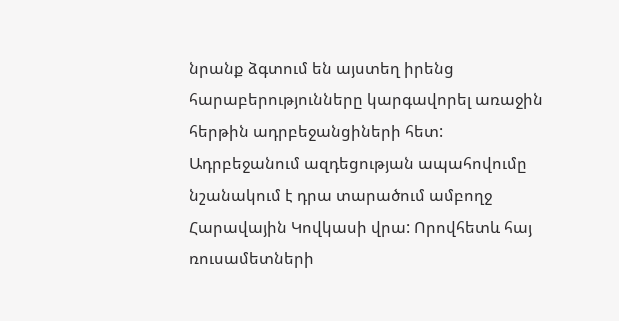նրանք ձգտում են այստեղ իրենց հարաբերությունները կարգավորել առաջին հերթին ադրբեջանցիների հետ: Ադրբեջանում ազդեցության ապահովումը նշանակում է դրա տարածում ամբողջ Հարավային Կովկասի վրա: Որովհետև հայ ռուսամետների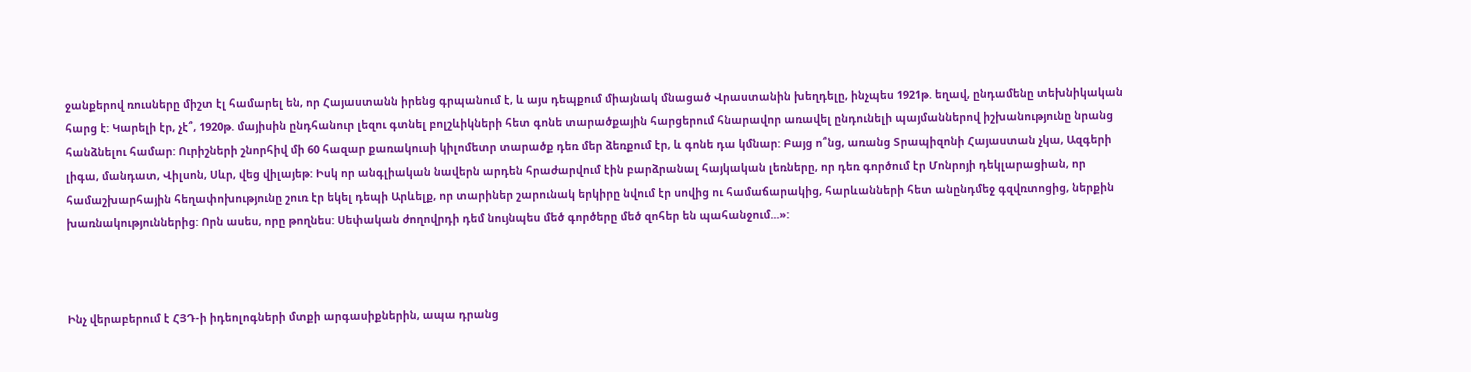ջանքերով ռուսները միշտ էլ համարել են, որ Հայաստանն իրենց գրպանում է, և այս դեպքում միայնակ մնացած Վրաստանին խեղդելը, ինչպես 1921թ. եղավ, ընդամենը տեխնիկական հարց է: Կարելի էր, չէ՞, 1920թ. մայիսին ընդհանուր լեզու գտնել բոլշևիկների հետ գոնե տարածքային հարցերում հնարավոր առավել ընդունելի պայմաններով իշխանությունը նրանց հանձնելու համար: Ուրիշների շնորհիվ մի 60 հազար քառակուսի կիլոմետր տարածք դեռ մեր ձեռքում էր, և գոնե դա կմնար: Բայց ո՞նց, առանց Տրապիզոնի Հայաստան չկա, Ազգերի լիգա, մանդատ, Վիլսոն, Սևր, վեց վիլայեթ: Իսկ որ անգլիական նավերն արդեն հրաժարվում էին բարձրանալ հայկական լեռները, որ դեռ գործում էր Մոնրոյի դեկլարացիան, որ համաշխարհային հեղափոխությունը շուռ էր եկել դեպի Արևելք, որ տարիներ շարունակ երկիրը նվում էր սովից ու համաճարակից, հարևանների հետ անընդմեջ գզվռտոցից, ներքին խառնակություններից: Որն ասես, որը թողնես: Սեփական ժողովրդի դեմ նույնպես մեծ գործերը մեծ զոհեր են պահանջում...»:



Ինչ վերաբերում է ՀՅԴ-ի իդեոլոգների մտքի արգասիքներին, ապա դրանց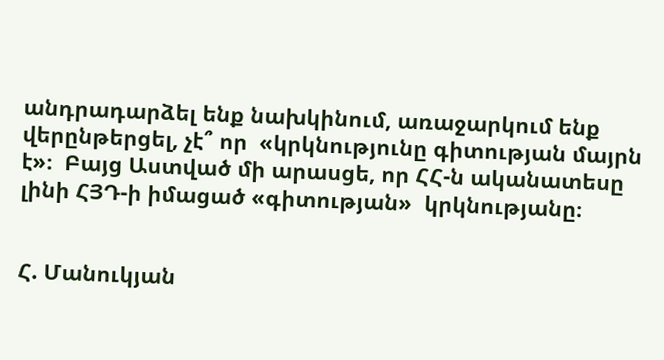անդրադարձել ենք նախկինում, առաջարկում ենք վերընթերցել, չէ՞ որ  «կրկնությունը գիտության մայրն է»։  Բայց Աստված մի արասցե, որ ՀՀ-ն ականատեսը լինի ՀՅԴ-ի իմացած «գիտության»  կրկնությանը։


Հ. Մանուկյան